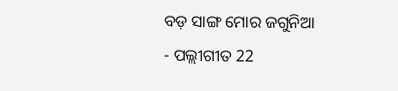ବଡ଼ ସାଙ୍ଗ ମୋର ଜଗୁନିଆ
- ପଲ୍ଲୀଗୀତ 22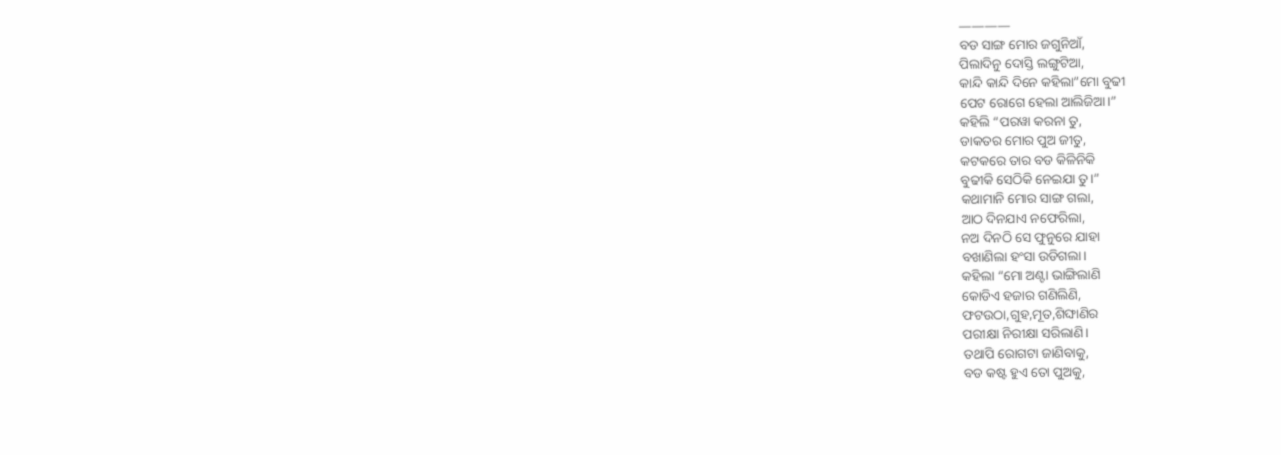————
ବଡ ସାଙ୍ଗ ମୋର ଜଗୁନିଆଁ,
ପିଲାଦିନୁ ଦୋସ୍ତି ଲଙ୍ଗୁଟିଆ,
କାନ୍ଦି କାନ୍ଦି ଦିନେ କହିଲା”ମୋ ବୁଢୀ
ପେଟ ରୋଗେ ହେଲା ଆଲିଜିଆ।”
କହିଲି “ପରୱା କରନା ତୁ,
ଡାକତର ମୋର ପୁଅ ଜୀତୁ,
କଟକରେ ତାର ବଡ କିଳିନିକି
ବୁଢୀକି ସେଠିକି ନେଇଯା ତୁ।”
କଥାମାନି ମୋର ସାଙ୍ଗ ଗଲା,
ଆଠ ଦିନଯାଏ ନଫେରିଲା,
ନଅ ଦିନଠି ସେ ଫୁନୁରେ ଯାହା
ବଖାଣିଲା ହଂସା ଉଡିଗଲା।
କହିଲା “ମୋ ଅଣ୍ଟା ଭାଙ୍ଗିଲାଣି
କୋଡିଏ ହଜାର ଗଣିଲିଣି,
ଫଟଉଠା,ଗୁହ,ମୂତ,ଶିଙ୍ଘାଣିର
ପରୀକ୍ଷା ନିରୀକ୍ଷା ସରିଲାଣି।
ତଥାପି ରୋଗଟା ଜାଣିବାକୁ,
ବଡ କଷ୍ଟ ହୁଏ ତୋ ପୁଅକୁ,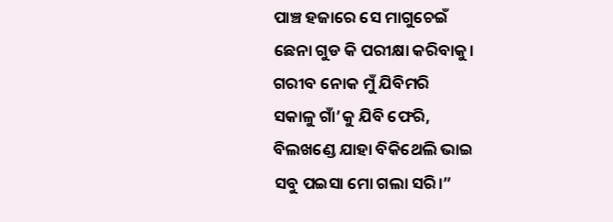ପାଞ୍ଚ ହଜାରେ ସେ ମାଗୁଚେଇଁ
ଛେନା ଗୁଡ କି ପରୀକ୍ଷା କରିବାକୁ।
ଗରୀବ ନୋକ ମୁଁ ଯିବିମରି
ସକାଳୁ ଗାଁ’କୁ ଯିବି ଫେରି,
ବିଲଖଣ୍ଡେ ଯାହା ବିକିଥେଲି ଭାଇ
ସବୁ ପଇସା ମୋ ଗଲା ସରି।”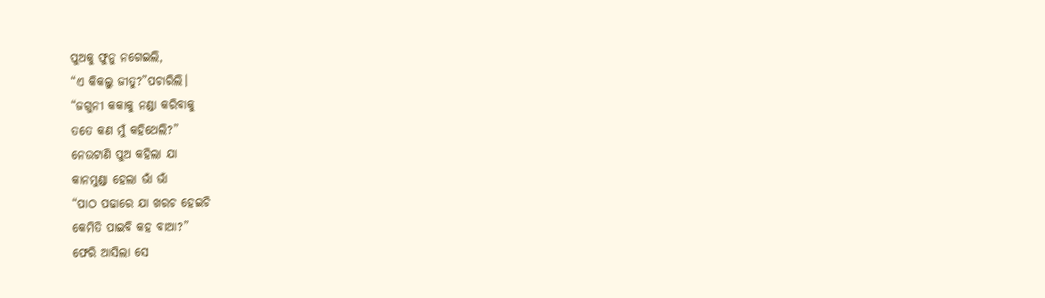ପୁଅକୁ ଫୁନୁ ନଗେଇଲି,
“ଏ କିକଲୁ ଜୀତୁ?”ପଚାରିଲି।
“ଜଗୁନୀ କକାକୁ ନଣ୍ଡା କରିବାକୁ
ତତେ କଣ ମୁଁ କହିଥେଲି?”
ନେଉଟାଣି ପୁଅ କହିଲା ଯା
କାନମୁଣ୍ଡା ହେଲା ଭାଁ ଭାଁ
“ପାଠ ପଢାରେ ଯା ଖରଚ ହେଇଚି
କେମିତି ପାଇବି କହ ବାଆ?”
ଫେରି ଆସିଲା ସେ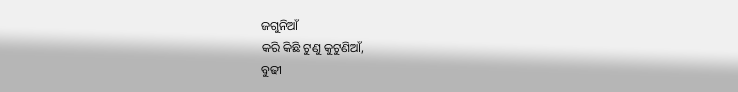ଜଗୁନିଆଁ
କରି କିଛି ଟୁଣୁ କୁଟୁଣିଆଁ,
ବୁଢୀ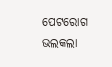ପେଟରୋଗ ଭଲକଲା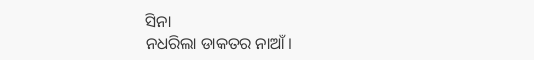ସିନା
ନଧରିଲା ଡାକତର ନାଆଁ।